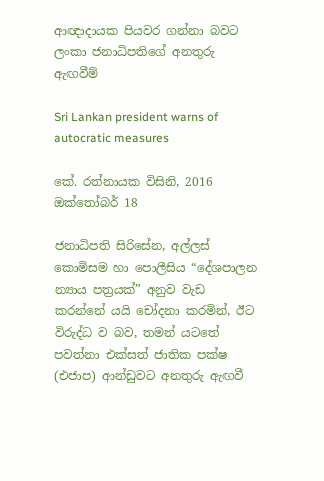ආඥාදායක පියවර ගන්නා බවට ලංකා ජනාධිපතිගේ අනතුරු ඇඟවීම්

Sri Lankan president warns of autocratic measures

කේ. රත්නායක විසිනි, 2016 ඔක්තෝබර් 18

ජනාධිපති සිරිසේන, අල්ලස් කොමිසම හා පොලීසිය “දේශපාලන න්‍යාය පත්‍රයක්” අනුව වැඩ කරන්නේ යයි චෝදනා කරමින්, ඊට විරුද්ධ ව බව, තමන් යටතේ පවත්නා එක්සත් ජාතික පක්ෂ (එජාප) ආන්ඩුවට අනතුරු ඇඟවී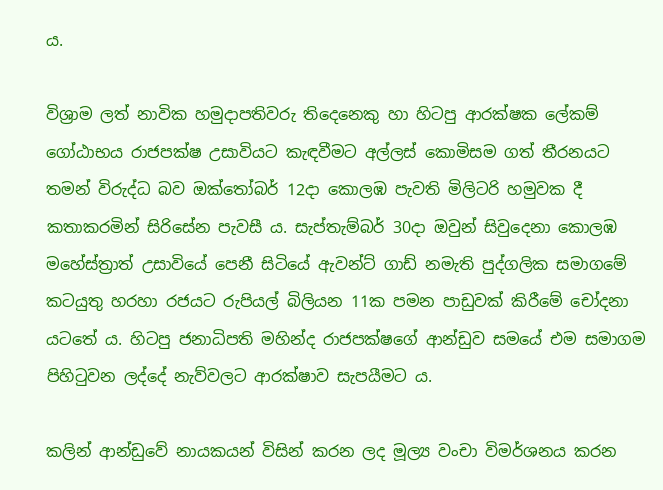ය.

විශ්‍රාම ලත් නාවික හමුදාපතිවරු තිදෙනෙකු හා හිටපු ආරක්ෂක ලේකම් ගෝඨාභය රාජපක්ෂ උසාවියට කැඳවීමට අල්ලස් කොමිසම ගත් තීරනයට තමන් විරුද්ධ බව ඔක්තෝබර් 12දා කොලඹ පැවති මිලිටරි හමුවක දී කතාකරමින් සිරිසේන පැවසී ය. සැප්තැම්බර් 30දා ඔවුන් සිවුදෙනා කොලඹ මහේස්ත්‍රාත් උසාවියේ පෙනී සිටියේ ඇවන්ට් ගාඩ් නමැති පුද්ගලික සමාගමේ කටයුතු හරහා රජයට රුපියල් බිලියන 11ක පමන පාඩුවක් කිරීමේ චෝදනා යටතේ ය. හිටපු ජනාධිපති මහින්ද රාජපක්ෂගේ ආන්ඩුව සමයේ එම සමාගම පිහිටුවන ලද්දේ නැව්වලට ආරක්ෂාව සැපයීමට ය.

කලින් ආන්ඩුවේ නායකයන් විසින් කරන ලද මූල්‍ය වංචා විමර්ශනය කරන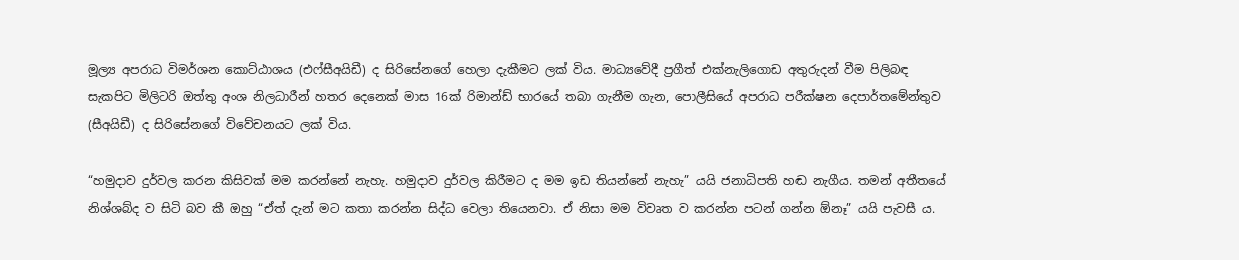මූල්‍ය අපරාධ විමර්ශන කොට්ඨාශය (එෆ්සීඅයිඩී) ද සිරිසේනගේ හෙලා දැකීමට ලක් විය. මාධ්‍යවේදී ප්‍රගීත් එක්නැලිගොඩ අතුරුදන් වීම පිලිබඳ සැකපිට මිලිටරි ඔත්තු අංශ නිලධාරීන් හතර දෙනෙක් මාස 16ක් රිමාන්ඩ් භාරයේ තබා ගැනීම ගැන, පොලීසියේ අපරාධ පරීක්ෂන දෙපාර්තමේන්තුව (සීඅයිඩී) ද සිරිසේනගේ විවේචනයට ලක් විය.

“හමුදාව දුර්වල කරන කිසිවක් මම කරන්නේ නැහැ. හමුදාව දුර්වල කිරීමට ද මම ඉඩ තියන්නේ නැහැ” යයි ජනාධිපති හඬ නැගීය. තමන් අතීතයේ නිශ්ශබ්ද ව සිටි බව කී ඔහු “ඒත් දැන් මට කතා කරන්න සිද්ධ වෙලා තියෙනවා. ඒ නිසා මම විවෘත ව කරන්න පටන් ගන්න ඕනෑ” යයි පැවසී ය.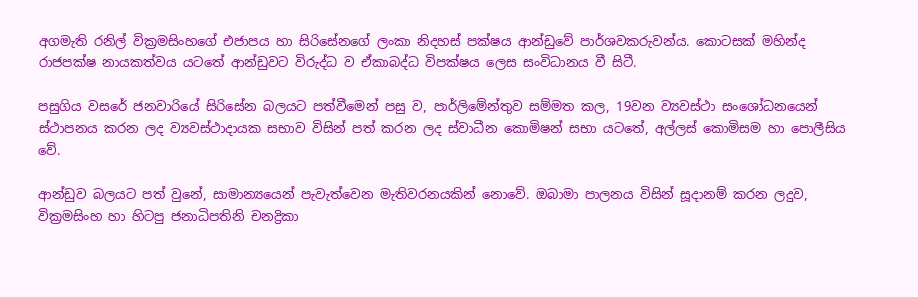අගමැති රනිල් වික්‍රමසිංහගේ එජාපය හා සිරිසේනගේ ලංකා නිදහස් පක්ෂය ආන්ඩුවේ පාර්ශවකරුවන්ය. කොටසක් මහින්ද රාජපක්ෂ නායකත්වය යටතේ ආන්ඩුවට විරුද්ධ ව ඒකාබද්ධ විපක්ෂය ලෙස සංවිධානය වී සිටී.

පසුගිය වසරේ ජනවාරියේ සිරිසේන බලයට පත්වීමෙන් පසු ව, පාර්ලිමේන්තුව සම්මත කල, 19වන ව්‍යවස්ථා සංශෝධනයෙන් ස්ථාපනය කරන ලද ව්‍යවස්ථාදායක සභාව විසින් පත් කරන ලද ස්වාධීන කොමිෂන් සභා යටතේ, අල්ලස් කොමිසම හා පොලීසිය වේ.

ආන්ඩුව බලයට පත් වුනේ, සාමාන්‍යයෙන් පැවැත්වෙන මැතිවරනයකින් නොවේ. ඔබාමා පාලනය විසින් සූදානම් කරන ලදුව, වික්‍රමසිංහ හා හිටපු ජනාධිපතිනි චනද්‍රිකා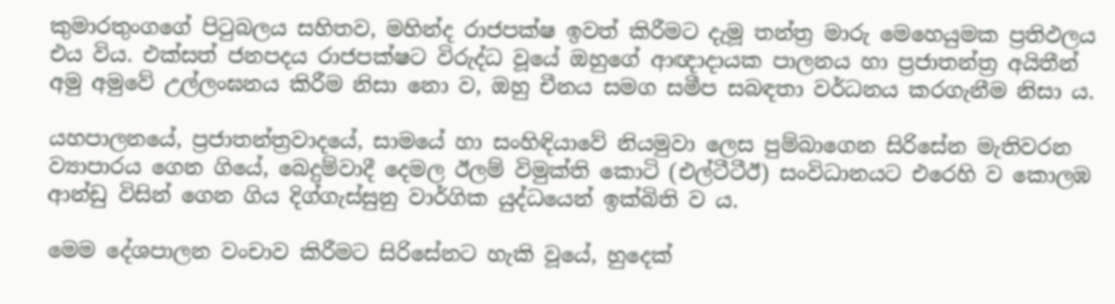කුමාරතුංගගේ පිටුබලය සහිතව, මහින්ද රාජපක්ෂ ඉවත් කිරීමට දැමූ තන්ත්‍ර මාරු මෙහෙයුමක ප්‍රතිඵලය එය විය. එක්සත් ජනපදය රාජපක්ෂට විරුද්ධ වූයේ ඔහුගේ ආඥාදායක පාලනය හා ප්‍රජාතන්ත්‍ර අයිතීන් අමු අමුවේ උල්ලංඝනය කිරීම නිසා නො ව, ඔහු චීනය සමග සමීප සබඳතා වර්ධනය කරගැනීම නිසා ය.

යහපාලනයේ, ප්‍රජාතන්ත්‍රවාදයේ, සාමයේ හා සංහිඳියාවේ නියමුවා ලෙස පුම්බාගෙන සිරිසේන මැතිවරන ව්‍යාපාරය ගෙන ගියේ, බෙදුම්වාදී දෙමල ඊලම් විමුක්ති කොටි (එල්ටීටීඊ) සංවිධානයට එරෙහි ව කොලඹ ආන්ඩු විසින් ගෙන ගිය දිග්ගැස්සුනු වාර්ගික යුද්ධයෙන් ඉක්බිති ව ය.

මෙම දේශපාලන වංචාව කිරීමට සිරිසේනට හැකි වූයේ, හුදෙක්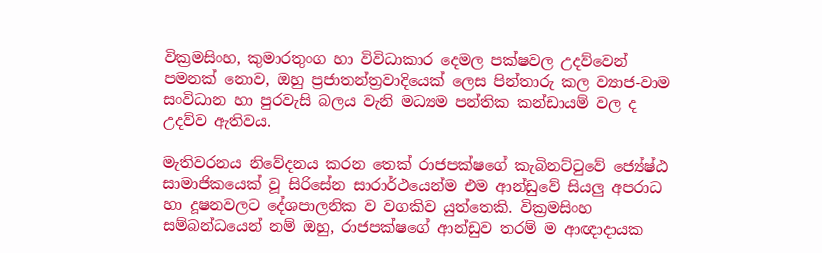වික්‍රමසිංහ, කුමාරතුංග හා විවිධාකාර දෙමල පක්ෂවල උදව්වෙන් පමනක් නොව, ඔහු ප්‍රජාතන්ත්‍රවාදියෙක් ලෙස පින්තාරු කල ව්‍යාජ-වාම සංවිධාන හා පුරවැසි බලය වැනි මධ්‍යම පන්තික කන්ඩායම් වල ද උදව්ව ඇතිවය.

මැතිවරනය නිවේදනය කරන තෙක් රාජපක්ෂගේ කැබිනට්ටුවේ ජ්‍යේෂ්ඨ සාමාජිකයෙක් වූ සිරිසේන සාරාර්ථයෙන්ම එම ආන්ඩුවේ සියලු අපරාධ හා දූෂනවලට දේශපාලනික ව වගකිව යුත්තෙකි. වික්‍රමසිංහ සම්බන්ධයෙන් නම් ඔහු, රාජපක්ෂගේ ආන්ඩුව තරම් ම ආඥාදායක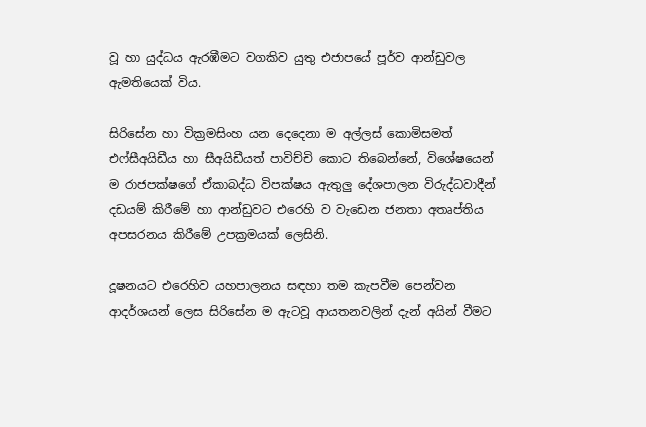වූ හා යුද්ධය ඇරඹීමට වගකිව යුතු එජාපයේ පූර්ව ආන්ඩුවල ඇමතියෙක් විය.

සිරිසේන හා වික්‍රමසිංහ යන දෙදෙනා ම අල්ලස් කොමිසමත් එෆ්සීඅයිඩීය හා සීඅයිඩීයත් පාවිච්චි කොට තිබෙන්නේ, විශේෂයෙන් ම රාජපක්ෂගේ ඒකාබද්ධ විපක්ෂය ඇතුලු දේශපාලන විරුද්ධවාදීන් දඩයම් කිරීමේ හා ආන්ඩුවට එරෙහි ව වැඩෙන ජනතා අතෘප්තිය අපසරනය කිරීමේ උපක්‍රමයක් ලෙසිනි.

දූෂනයට එරෙහිව යහපාලනය සඳහා තම කැපවීම පෙන්වන ආදර්ශයන් ලෙස සිරිසේන ම ඇටවූ ආයතනවලින් දැන් අයින් වීමට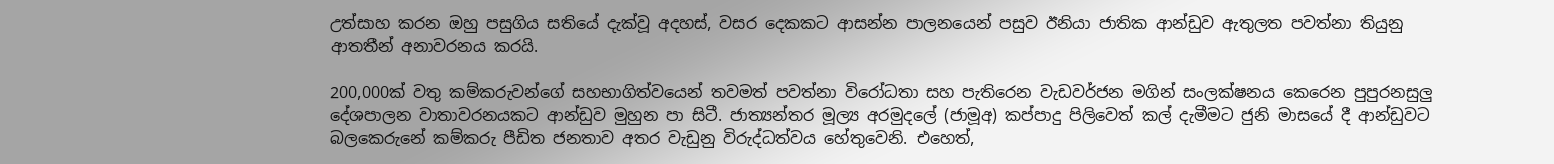උත්සාහ කරන ඔහු පසුගිය සතියේ දැක්වූ අදහස්, වසර දෙකකට ආසන්න පාලනයෙන් පසුව ඊනියා ජාතික ආන්ඩුව ඇතුලත පවත්නා තියුනු ආතතීන් අනාවරනය කරයි.

200,000ක් වතු කම්කරුවන්ගේ සහභාගිත්වයෙන් තවමත් පවත්නා විරෝධතා සහ පැතිරෙන වැඩවර්ජන මගින් සංලක්ෂනය කෙරෙන පුපුරනසුලු දේශපාලන වාතාවරනයකට ආන්ඩුව මුහුන පා සිටී. ජාත්‍යන්තර මූල්‍ය අරමුදලේ (ජාමූඅ) කප්පාදු පිලිවෙත් කල් දැමීමට ජුනි මාසයේ දී ආන්ඩුවට බලකෙරුනේ කම්කරු පීඩිත ජනතාව අතර වැඩුනු විරුද්ධත්වය හේතුවෙනි. එහෙත්,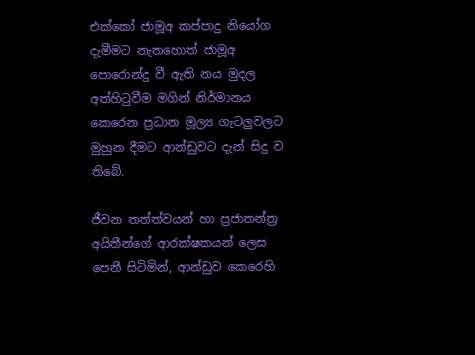එක්කෝ ජාමූඅ කප්පාදු නියෝග දැමීමට නැතහොත් ජාමූඅ පොරොන්දු වී ඇති නය මුදල අත්හිටුවීම මගින් නිර්මානය කෙරෙන ප්‍රධාන මූල්‍ය ගැටලුවලට මුහුන දීමට ආන්ඩුවට දැන් සිදු ව තිබේ.

ජීවන තත්ත්වයන් හා ප්‍රජාතන්ත්‍ර අයිතීන්ගේ ආරක්ෂකයන් ලෙස පෙනී සිටිමින්, ආන්ඩුව කෙරෙහි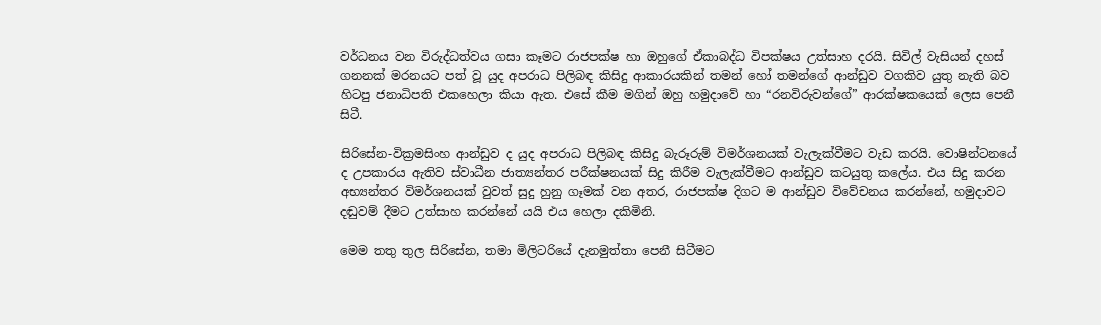වර්ධනය වන විරුද්ධත්වය ගසා කෑමට රාජපක්ෂ හා ඔහුගේ ඒකාබද්ධ විපක්ෂය උත්සාහ දරයි. සිවිල් වැසියන් දහස් ගනනක් මරනයට පත් වූ යුද අපරාධ පිලිබඳ කිසිදු ආකාරයකින් තමන් හෝ තමන්ගේ ආන්ඩුව වගකිව යුතු නැති බව හිටපු ජනාධිපති එකහෙලා කියා ඇත. එසේ කීම මගින් ඔහු හමුදාවේ හා “රනවිරුවන්ගේ” ආරක්ෂකයෙක් ලෙස පෙනී සිටී.

සිරිසේන-වික්‍රමසිංහ ආන්ඩුව ද යුද අපරාධ පිලිබඳ කිසිදු බැරූරුම් විමර්ශනයක් වැලැක්වීමට වැඩ කරයි. වොෂින්ටනයේ ද උපකාරය ඇතිව ස්වාධීන ජාත්‍යන්තර පරීක්ෂනයක් සිදු කිරීම වැලැක්වීමට ආන්ඩුව කටයුතු කලේය. එය සිදු කරන අභ්‍යන්තර විමර්ශනයක් වුවත් සුදු හුනු ගෑමක් වන අතර, රාජපක්ෂ දිගට ම ආන්ඩුව විවේචනය කරන්නේ, හමුදාවට දඬුවම් දීමට උත්සාහ කරන්නේ යයි එය හෙලා දකිමිනි.

මෙම තතු තුල සිරිසේන, තමා මිලිටරියේ දැනමුත්තා පෙනී සිටීමට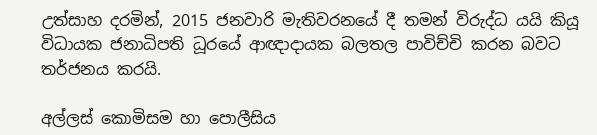උත්සාහ දරමින්, 2015 ජනවාරි මැතිවරනයේ දී තමන් විරුද්ධ යයි කියූ විධායක ජනාධිපති ධූරයේ ආඥාදායක බලතල පාවිච්චි කරන බවට තර්ජනය කරයි.

අල්ලස් කොමිසම හා පොලීසිය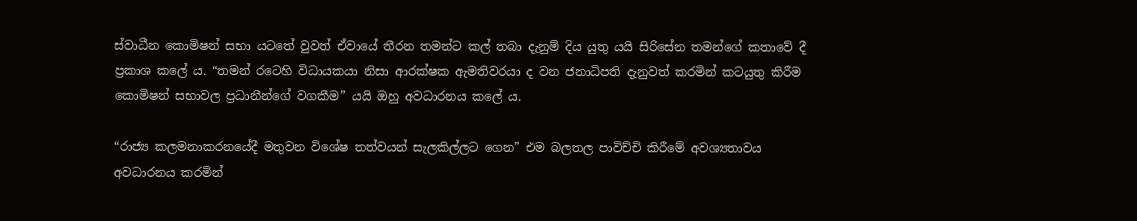ස්වාධීන කොමිෂන් සභා යටතේ වුවත් ඒවායේ තීරන තමන්ට කල් තබා දැනුම් දිය යුතු යයි සිරිසේන තමන්ගේ කතාවේ දී ප්‍රකාශ කලේ ය. “තමන් රටෙහි විධායකයා නිසා ආරක්ෂක ඇමතිවරයා ද වන ජනාධිපති දැනුවත් කරමින් කටයුතු කිරීම කොමිෂන් සභාවල ප්‍රධානීන්ගේ වගකීම” යයි ඔහු අවධාරනය කලේ ය.

“රාජ්‍ය කලමනාකරනයේදී මතුවන විශේෂ තත්වයන් සැලකිල්ලට ගෙන” එම බලතල පාවිච්චි කිරීමේ අවශ්‍යතාවය අවධාරනය කරමින්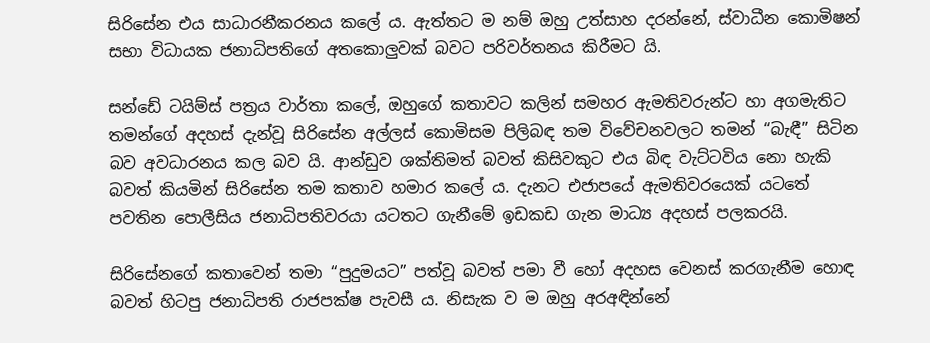සිරිසේන එය සාධාරනීකරනය කලේ ය. ඇත්තට ම නම් ඔහු උත්සාහ දරන්නේ, ස්වාධීන කොමිෂන් සභා විධායක ජනාධිපතිගේ අතකොලුවක් බවට පරිවර්තනය කිරීමට යි.

සන්ඩේ ටයිම්ස් පත්‍රය වාර්තා කලේ, ඔහුගේ කතාවට කලින් සමහර ඇමතිවරුන්ට හා අගමැතිට තමන්ගේ අදහස් දැන්වූ සිරිසේන අල්ලස් කොමිසම පිලිබඳ තම විවේචනවලට තමන් “බැඳී” සිටින බව අවධාරනය කල බව යි. ආන්ඩුව ශක්තිමත් බවත් කිසිවකුට එය බිඳ වැට්ටවිය නො හැකි බවත් කියමින් සිරිසේන තම කතාව හමාර කලේ ය. දැනට එජාපයේ ඇමතිවරයෙක් යටතේ පවතින පොලීසිය ජනාධිපතිවරයා යටතට ගැනීමේ ඉඩකඩ ගැන මාධ්‍ය අදහස් පලකරයි.

සිරිසේනගේ කතාවෙන් තමා “පුදුමයට” පත්වූ බවත් පමා වී හෝ අදහස වෙනස් කරගැනීම හොඳ බවත් හිටපු ජනාධිපති රාජපක්ෂ පැවසී ය. නිසැක ව ම ඔහු අරඅඳින්නේ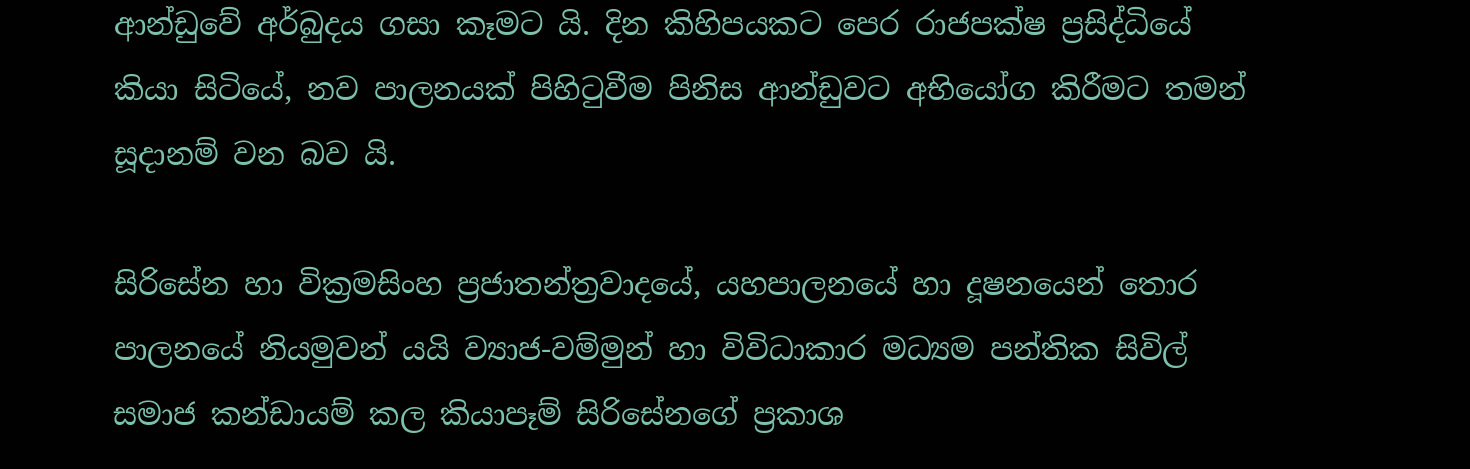ආන්ඩුවේ අර්බුදය ගසා කෑමට යි. දින කිහිපයකට පෙර රාජපක්ෂ ප්‍රසිද්ධියේ කියා සිටියේ, නව පාලනයක් පිහිටුවීම පිනිස ආන්ඩුවට අභියෝග කිරීමට තමන් සූදානම් වන බව යි.

සිරිසේන හා වික්‍රමසිංහ ප්‍රජාතන්ත්‍රවාදයේ, යහපාලනයේ හා දූෂනයෙන් තොර පාලනයේ නියමුවන් යයි ව්‍යාජ-වම්මුන් හා විවිධාකාර මධ්‍යම පන්තික සිවිල් සමාජ කන්ඩායම් කල කියාපෑම් සිරිසේනගේ ප්‍රකාශ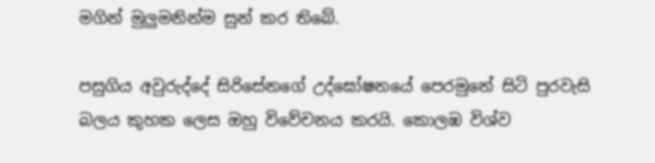මගින් මුලුමනින්ම සුන් කර තිබේ.

පසුගිය අවුරුද්දේ සිරිසේනගේ උද්ඝෝෂනයේ පෙරමුනේ සිටි පුරවැසි බලය කුහක ලෙස ඔහු විවේචනය කරයි. කොලඹ විශ්ව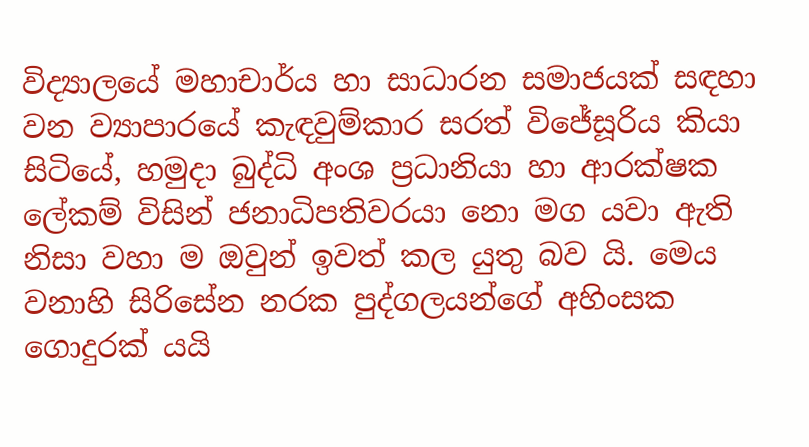විද්‍යාලයේ මහාචාර්ය හා සාධාරන සමාජයක් සඳහා වන ව්‍යාපාරයේ කැඳවුම්කාර සරත් විජේසූරිය කියා සිටියේ, හමුදා බුද්ධි අංශ ප්‍රධානියා හා ආරක්ෂක ලේකම් විසින් ජනාධිපතිවරයා නො මග යවා ඇති නිසා වහා ම ඔවුන් ඉවත් කල යුතු බව යි. මෙය වනාහි සිරිසේන නරක පුද්ගලයන්ගේ අහිංසක ගොදුරක් යයි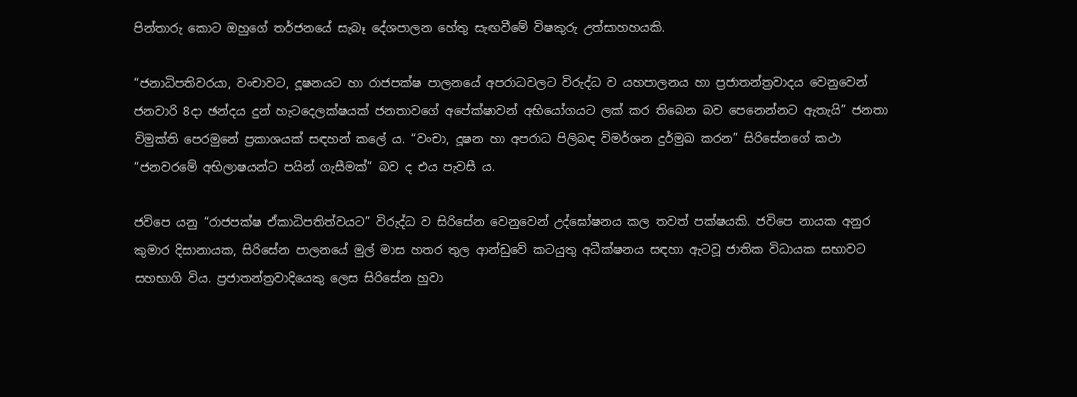පින්තාරු කොට ඔහුගේ තර්ජනයේ සැබෑ දේශපාලන හේතු සැඟවීමේ විෂකුරු උත්සාහහයකි.

“ජනාධිපතිවරයා, වංචාවට, දූෂනයට හා රාජපක්ෂ පාලනයේ අපරාධවලට විරුද්ධ ව යහපාලනය හා ප්‍රජාතන්ත්‍රවාදය වෙනුවෙන් ජනවාරි 8දා ඡන්දය දුන් හැටදෙලක්ෂයක් ජනතාවගේ අපේක්ෂාවන් අභියෝගයට ලක් කර තිබෙන බව පෙනෙන්නට ඇතැයි” ජනතා විමුක්ති පෙරමුනේ ප්‍රකාශයක් සඳහන් කලේ ය. “වංචා, දූෂන හා අපරාධ පිලිබඳ විමර්ශන දුර්මුඛ කරන” සිරිසේනගේ කථා “ජනවරමේ අභිලාෂයන්ට පයින් ගැසීමක්” බව ද එය පැවසී ය.

ජවිපෙ යනු “රාජපක්ෂ ඒකාධිපතිත්වයට” විරුද්ධ ව සිරිසේන වෙනුවෙන් උද්ඝෝෂනය කල තවත් පක්ෂයකි. ජවිපෙ නායක අනුර කුමාර දිසානායක, සිරිසේන පාලනයේ මුල් මාස හතර තුල ආන්ඩුවේ කටයුතු අධීක්ෂනය සඳහා ඇටවූ ජාතික විධායක සභාවට සහභාගි විය. ප්‍රජාතන්ත්‍රවාදියෙකු ලෙස සිරිසේන හුවා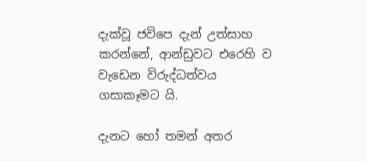දැක්වූ ජවිපෙ දැන් උත්සාහ කරන්නේ, ආන්ඩුවට එරෙහි ව වැඩෙන විරුද්ධත්වය ගසාකෑමට යි.

දැනට හෝ තමන් අතර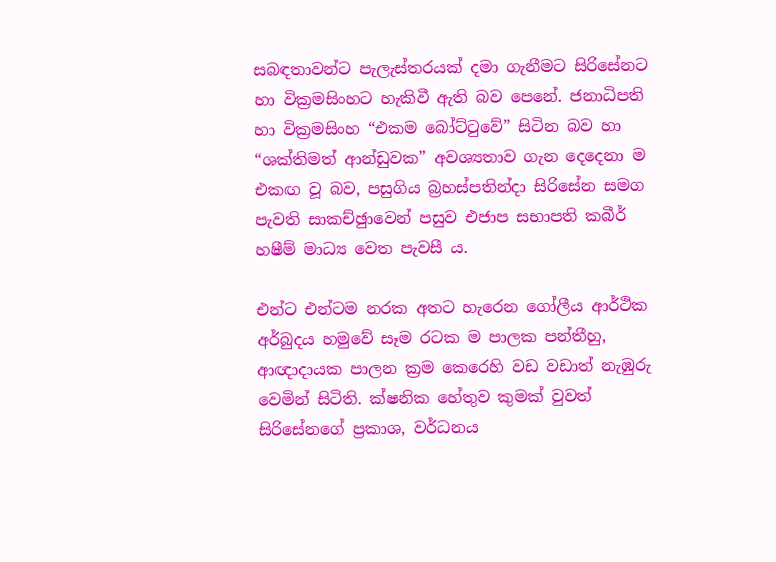සබඳතාවන්ට පැලැස්තරයක් දමා ගැනීමට සිරිසේනට හා වික්‍රමසිංහට හැකිවී ඇති බව පෙනේ. ජනාධිපති හා වික්‍රමසිංහ “එකම බෝට්ටුවේ” සිටින බව හා “ශක්තිමත් ආන්ඩුවක” අවශ්‍යතාව ගැන දෙදෙනා ම එකඟ වූ බව, පසුගිය බ්‍රහස්පතින්දා සිරිසේන සමග පැවති සාකච්ඡුාවෙන් පසුව එජාප සභාපති කබීර් හෂීම් මාධ්‍ය වෙත පැවසී ය.

එන්ට එන්ටම නරක අතට හැරෙන ගෝලීය ආර්ථික අර්බුදය හමුවේ සෑම රටක ම පාලක පන්තීහු, ආඥාදායක පාලන ක්‍රම කෙරෙහි වඩ වඩාත් නැඹුරු වෙමින් සිටිති. ක්ෂනික හේතුව කුමක් වුවත් සිරිසේනගේ ප්‍රකාශ, වර්ධනය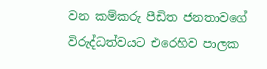වන කම්කරු පීඩිත ජනතාවගේ විරුද්ධත්වයට එරෙහිව පාලක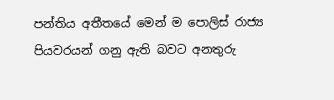පන්තිය අතීතයේ මෙන් ම පොලිස් රාජ්‍ය පියවරයන් ගනු ඇති බවට අනතුරු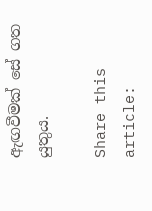ඇඟවීමක් සේ ගත යුතුය.

Share this article: